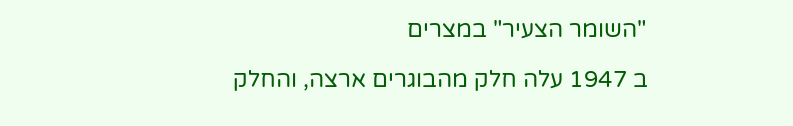"השומר הצעיר" במצרים

ב 1947 עלה חלק מהבוגרים ארצה, והחלק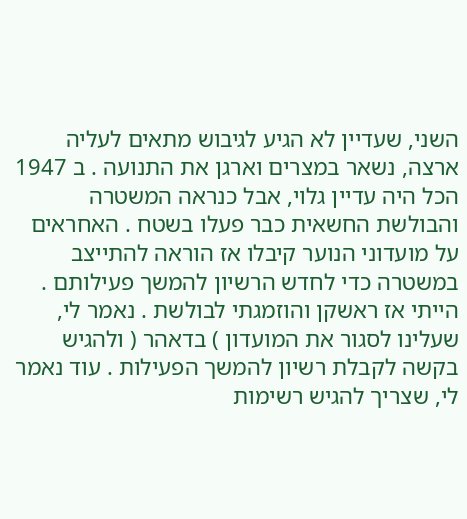השני, שעדיין לא הגיע לגיבוש מתאים לעליה ארצה, נשאר במצרים וארגן את התנועה . ב 1947 הכל היה עדיין גלוי, אבל כנראה המשטרה והבולשת החשאית כבר פעלו בשטח . האחראים על מועדוני הנוער קיבלו אז הוראה להתייצב במשטרה כדי לחדש הרשיון להמשך פעילותם . הייתי אז ראשקן והוזמגתי לבולשת . נאמר לי, שעלינו לסגור את המועדון ) בדאהר ( ולהגיש בקשה לקבלת רשיון להמשך הפעילות . עוד נאמר לי, שצריך להגיש רשימות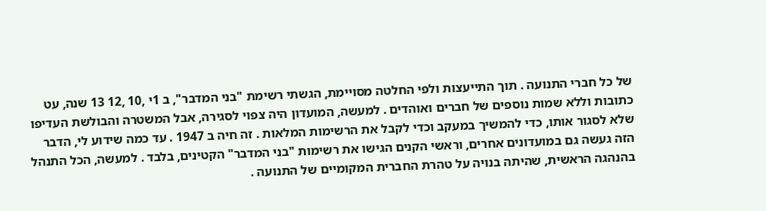של כל חברי התנועה . תוך התייעצות ולפי החלטה מסויימת, הגשתי רשימת "בני המדבר", ב 1י ,10 ,12 13 שנה, עט כתובות וללא שמות נוספים של חברים ואוהדים . למעשה, המועדון היה צפוי לסגירה, אבל המשטרה והבולשת העדיפו שלא לסגור אותו, כדי להמשיך במעקב וכדי לקבל את הרשימות המלאות . זה חיה ב 1947 . עד כמה שידוע לי, הדבר הזה געשה גם במועדונים אחרים, וראשי הקנים הגישו את רשימות "בני המדבר" הקטינים, בלבד . למעשה, הכל התנהל בהנהגה הראשית, שהיתה בנויה על טהרת החברית המקומיים של התנועה .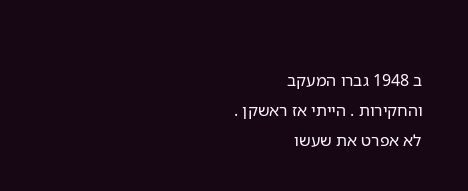ב 1948 גברו המעקב והחקירות . הייתי אז ראשקן . לא אפרט את שעשו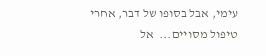עימי, אבל בסופו של דבר, אחרי טיפול מסויים...  אל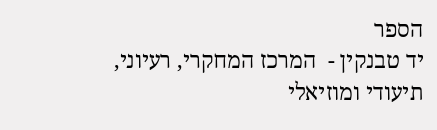הספר
יד טבנקין -  המרכז המחקרי, רעיוני, תיעודי ומוזיאלי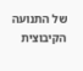של התנועה הקיבוצית